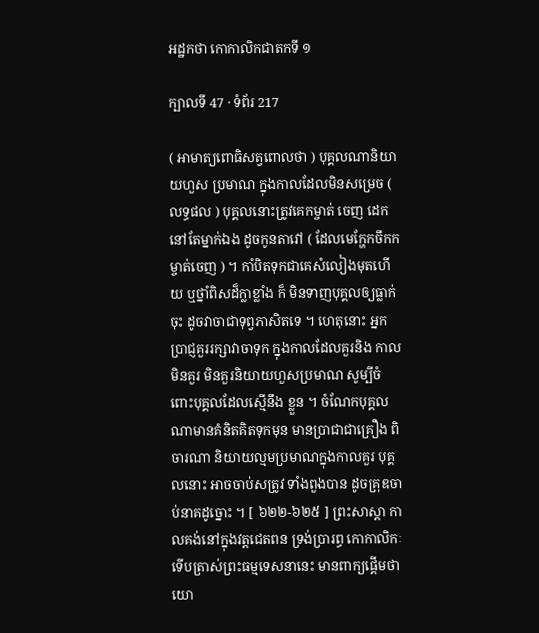អដ្ឋកថា កោកាលិកជាតកទី ១

ក្បាលទី 47 · ទំព័រ 217

( អាមាត្យពោធិសត្វពោលថា ) បុគ្គលណានិយាយហួស ប្រមាណ ក្នុងកាលដែលមិនសម្រេច ( លទ្ធផល ) បុគ្គលនោះត្រូវគេកម្ចាត់ ចេញ ដេកនៅតែម្នាក់ឯង ដូចកូនតាវៅ ( ដែលមេក្ហែកចឹកកម្ចាត់ចេញ ) ។ កាំបិតទុកជាគេសំលៀងមុតហើយ ឬថ្នាំពិសដ៏ក្លាខ្លាំង ក៏ មិនទាញបុគ្គលឲ្យធ្លាក់ចុះ ដូចវាចាជាទុព្វភាសិតទេ ។ ហេតុនោះ អ្នកប្រាជ្ញគួររក្សាវាចាទុក ក្នុងកាលដែលគួរនិង កាលមិនគួរ មិនគួរនិយាយហួសប្រមាណ សូម្បីចំពោះបុគ្គលដែលស្មើនឹង ខ្លួន ។ ចំណែកបុគ្គលណាមានគំនិតគិតទុកមុន មានប្រាជាជាគ្រឿង ពិចារណា និយាយល្មមប្រមាណក្នុងកាលគួរ បុគ្គលនោះ អាចចាប់សត្រូវ ទាំងពួងបាន ដូចគ្រុឌចាប់នាគដូច្នោះ ។ [ ៦២២-៦២៥ ] ព្រះសាស្តា កាលគង់នៅក្នុងវត្តជេតពន ទ្រង់ប្រារព្ធ កោកាលិកៈ ទើបត្រាស់ព្រះធម្មទេសនានេះ មានពាក្យផ្តើមថា យោ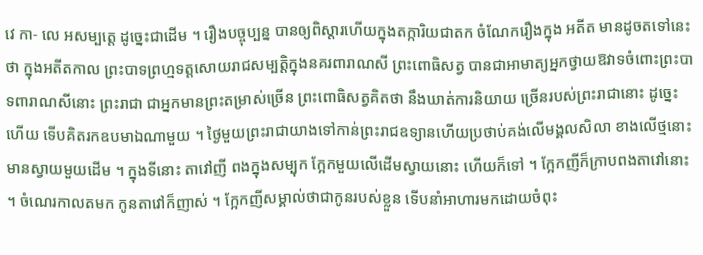វេ កា- លេ អសម្បត្តេ ដូច្នេះជាដើម ។ រឿងបច្ចុប្បន្ន បានឲ្យពិស្តារហើយក្នុងតក្ការិយជាតក ចំណែករឿងក្នុង អតីត មានដូចតទៅនេះថា ក្នុងអតីតកាល ព្រះបាទព្រហ្មទត្តសោយរាជសម្បត្តិក្នុងនគរពារាណសី ព្រះពោធិសត្វ បានជាអាមាត្យអ្នកថ្វាយឱវាទចំពោះព្រះបាទពារាណសីនោះ ព្រះរាជា ជាអ្នកមានព្រះតម្រាស់ច្រើន ព្រះពោធិសត្វគិតថា នឹងឃាត់ការនិយាយ ច្រើនរបស់ព្រះរាជានោះ ដូច្នេះហើយ ទើបគិតរកឧបមាឯណាមួយ ។ ថ្ងៃមួយព្រះរាជាយាងទៅកាន់ព្រះរាជឧទ្យានហើយប្រថាប់គង់លើមង្គលសិលា ខាងលើថ្មនោះមានស្វាយមួយដើម ។ ក្នុងទីនោះ តាវៅញី ពងក្នុងសម្បុក ក្អែកមួយលើដើមស្វាយនោះ ហើយក៏ទៅ ។ ក្អែកញីក៏ក្រាបពងតាវៅនោះ ។ ចំណេរកាលតមក កូនតាវៅក៏ញាស់ ។ ក្អែកញីសម្គាល់ថាជាកូនរបស់ខ្លួន ទើបនាំអាហារមកដោយចំពុះ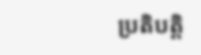ប្រតិបត្តិ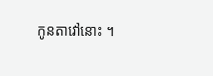កូនតាវៅនោះ ។